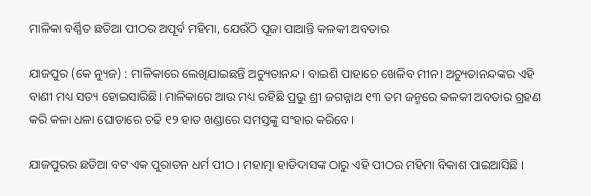ମାଳିକା ବର୍ଣ୍ଣିତ ଛତିଆ ପୀଠର ଅପୂର୍ବ ମହିମା, ଯେଉଁଠି ପୂଜା ପାଆନ୍ତି କଳକୀ ଅବତାର

ଯାଜପୁର (କେ ନ୍ୟୁଜ) : ମାଳିକାରେ ଲେଖିଯାଇଛନ୍ତି ଅଚ୍ୟୁତାନନ୍ଦ। ବାଇଶି ପାହାଚେ ଖେଳିବ ମୀନ। ଅଚ୍ୟୁତାନନ୍ଦଙ୍କର ଏହି ବାଣୀ ମଧ୍ୟ ସତ୍ୟ ହୋଇସାରିଛି। ମାଳିକାରେ ଆଉ ମଧ୍ୟ ରହିଛି ପ୍ରଭୁ ଶ୍ରୀ ଜଗନ୍ନାଥ ୧୩ ତମ ଜନ୍ମରେ କଳକୀ ଅବତାର ଗ୍ରହଣ କରି କଳା ଧଳା ଘୋଡାରେ ଚଢି ୧୨ ହାତ ଖଣ୍ଡାରେ ସମସ୍ତଙ୍କୁ ସଂହାର କରିବେ।

ଯାଜପୁରର ଛତିଆ ବଟ ଏକ ପୁରାତନ ଧର୍ମ ପୀଠ । ମହାତ୍ମା ହାଡିଦାସଙ୍କ ଠାରୁ ଏହି ପୀଠର ମହିମା ବିକାଶ ପାଇଆସିଛି ।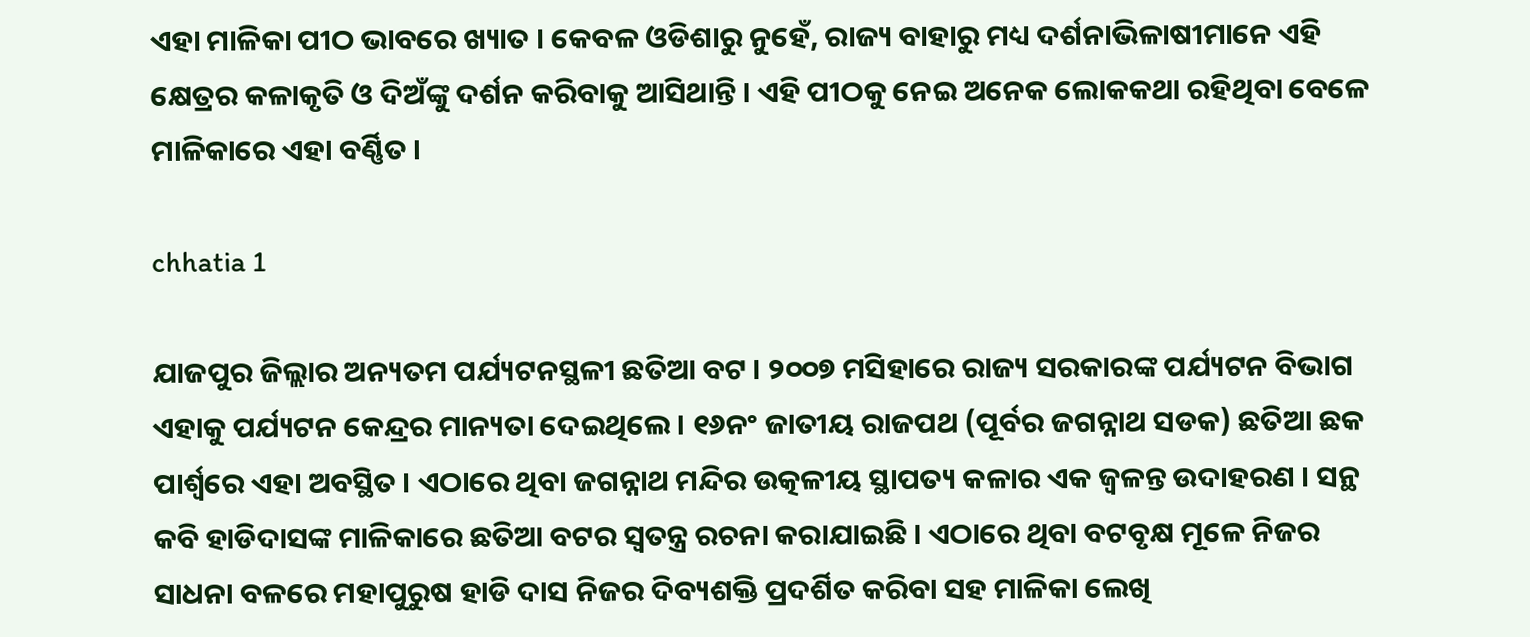ଏହା ମାଳିକା ପୀଠ ଭାବରେ ଖ୍ୟାତ । କେବଳ ଓଡିଶାରୁ ନୁହେଁ, ରାଜ୍ୟ ବାହାରୁ ମଧ୍ୟ ଦର୍ଶନାଭିଳାଷୀମାନେ ଏହି କ୍ଷେତ୍ରର କଳାକୃତି ଓ ଦିଅଁଙ୍କୁ ଦର୍ଶନ କରିବାକୁ ଆସିଥାନ୍ତି । ଏହି ପୀଠକୁ ନେଇ ଅନେକ ଲୋକକଥା ରହିଥିବା ବେଳେ ମାଳିକାରେ ଏହା ବର୍ଣ୍ଣିତ ।

chhatia 1

ଯାଜପୁର ଜିଲ୍ଲାର ଅନ୍ୟତମ ପର୍ଯ୍ୟଟନସ୍ଥଳୀ ଛତିଆ ବଟ । ୨୦୦୭ ମସିହାରେ ରାଜ୍ୟ ସରକାରଙ୍କ ପର୍ଯ୍ୟଟନ ବିଭାଗ ଏହାକୁ ପର୍ଯ୍ୟଟନ କେନ୍ଦ୍ରର ମାନ୍ୟତା ଦେଇଥିଲେ । ୧୬ନଂ ଜାତୀୟ ରାଜପଥ (ପୂର୍ବର ଜଗନ୍ନାଥ ସଡକ) ଛତିଆ ଛକ ପାର୍ଶ୍ୱରେ ଏହା ଅବସ୍ଥିତ । ଏଠାରେ ଥିବା ଜଗନ୍ନାଥ ମନ୍ଦିର ଉତ୍କଳୀୟ ସ୍ଥାପତ୍ୟ କଳାର ଏକ ଜ୍ୱଳନ୍ତ ଉଦାହରଣ । ସନ୍ଥ କବି ହାଡିଦାସଙ୍କ ମାଳିକାରେ ଛତିଆ ବଟର ସ୍ୱତନ୍ତ୍ର ରଚନା କରାଯାଇଛି । ଏଠାରେ ଥିବା ବଟବୃକ୍ଷ ମୂଳେ ନିଜର ସାଧନା ବଳରେ ମହାପୁରୁଷ ହାଡି ଦାସ ନିଜର ଦିବ୍ୟଶକ୍ତି ପ୍ରଦର୍ଶିତ କରିବା ସହ ମାଳିକା ଲେଖି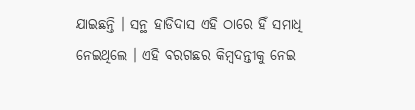ଯାଇଛନ୍ତି । ସନ୍ଥ ହାଡିଦାସ ଏହି ଠାରେ ହିଁ ସମାଧି ନେଇଥିଲେ । ଏହି ବରଗଛର କିମ୍ବଦନ୍ତୀକୁ ନେଇ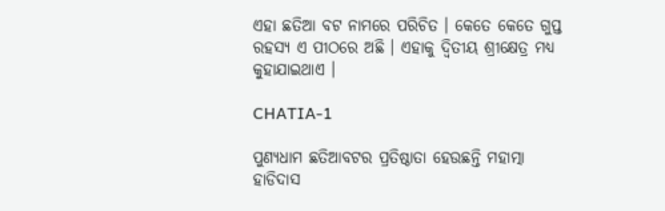ଏହା ଛତିଆ ବଟ ନାମରେ ପରିଚିତ । କେତେ କେତେ ଗୁପ୍ତ ରହସ୍ୟ ଏ ପୀଠରେ ଅଛି । ଏହାକୁ ଦ୍ୱିତୀୟ ଶ୍ରୀକ୍ଷେତ୍ର ମଧ୍ୟ କୁହାଯାଇଥାଏ ।

CHATIA-1

ପୁଣ୍ୟଧାମ ଛତିଆବଟର ପ୍ରତିଷ୍ଠାତା ହେଉଛନ୍ତି ମହାତ୍ମା ହାଡିଦାସ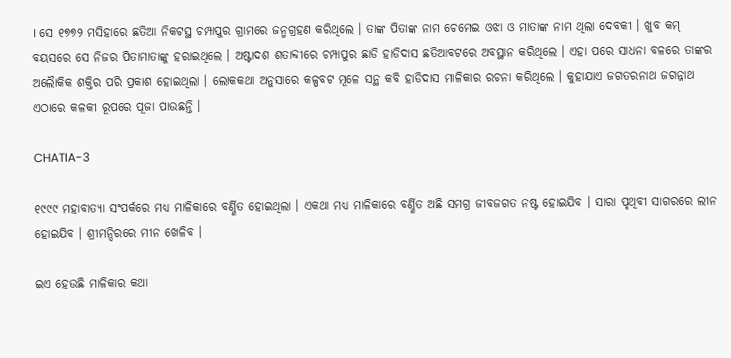। ସେ ୧୭୭୨ ମସିହାରେ ଛତିଆ ନିକଟସ୍ଥ ଚମ୍ପାପୁର ଗ୍ରାମରେ ଜନ୍ମଗ୍ରହଣ କରିଥିଲେ । ତାଙ୍କ ପିତାଙ୍କ ନାମ ଚେମେଇ ଓଝା ଓ ମାତାଙ୍କ ନାମ ଥିଲା ଦେବକୀ । ଖୁବ କମ୍ ବୟସରେ ସେ ନିଜର ପିତାମାତାଙ୍କୁ ହରାଇଥିଲେ । ଅଷ୍ଟାଦଶ ଶତାବ୍ଦୀରେ ଚମ୍ପାପୁର ଛାଡି ହାଡିଦାସ ଛତିଆବଟରେ ଅବସ୍ଥାନ କରିଥିଲେ । ଏହା ପରେ ସାଧନା ବଳରେ ତାଙ୍କର ଅଲୈାକିକ ଶକ୍ତିର ପରି ପ୍ରକାଶ ହୋଇଥିଲା । ଲୋକକଥା ଅନୁସାରେ କଳ୍ପବଟ ମୂଳେ ସନ୍ଥ କବି ହାଡିଦାସ ମାଳିକାର ରଚନା କରିଥିଲେ । କୁହାଯାଏ ଜଗତରନାଥ ଜଗନ୍ନାଥ ଏଠାରେ କଳକୀ ରୂପରେ ପୂଜା ପାଉଛନ୍ତି ।

CHATIA-3

୧୯୯୯ ମହାବାତ୍ୟା ସଂପର୍କରେ ମଧ୍ୟ ମାଳିକାରେ ବର୍ଣ୍ଣିତ ହୋଇଥିଲା । ଏକଥା ମଧ୍ୟ ମାଳିକାରେ ବର୍ଣ୍ଣିତ ଅଛି ସମଗ୍ର ଜୀବଜଗତ ନଷ୍ଟ ହୋଇଯିବ । ସାରା ପୃଥିବୀ ସାଗରରେ ଲୀନ ହୋଇଯିବ । ଶ୍ରୀମନ୍ଦିରରେ ମୀନ ଖେଳିବ ।

ଇଏ ହେଉଛି ମାଳିକାର କଥା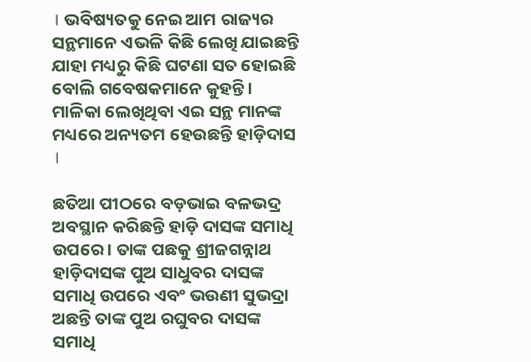। ଭବିଷ୍ୟତକୁ ନେଇ ଆମ ରାଜ୍ୟର ସନ୍ଥମାନେ ଏଭଳି କିଛି ଲେଖି ଯାଇଛନ୍ତି ଯାହା ମଧ୍ୟରୁ କିଛି ଘଟଣା ସତ ହୋଇଛି ବୋଲି ଗବେଷକମାନେ କୁହନ୍ତି । ମାଳିକା ଲେଖିଥିବା ଏଇ ସନ୍ଥ ମାନଙ୍କ ମଧ୍ୟରେ ଅନ୍ୟତମ ହେଉଛନ୍ତି ହାଡ଼ିଦାସ ।

ଛତିଆ ପୀଠରେ ବଡ଼ଭାଇ ବଳଭଦ୍ର ଅବସ୍ଥାନ କରିଛନ୍ତି ହାଡ଼ି ଦାସଙ୍କ ସମାଧି ଉପରେ । ତାଙ୍କ ପଛକୁ ଶ୍ରୀଜଗନ୍ନାଥ ହାଡ଼ିଦାସଙ୍କ ପୁଅ ସାଧୁବର ଦାସଙ୍କ ସମାଧି ଉପରେ ଏବଂ ଭଉଣୀ ସୁଭଦ୍ରା ଅଛନ୍ତି ତାଙ୍କ ପୁଅ ରଘୁବର ଦାସଙ୍କ ସମାଧି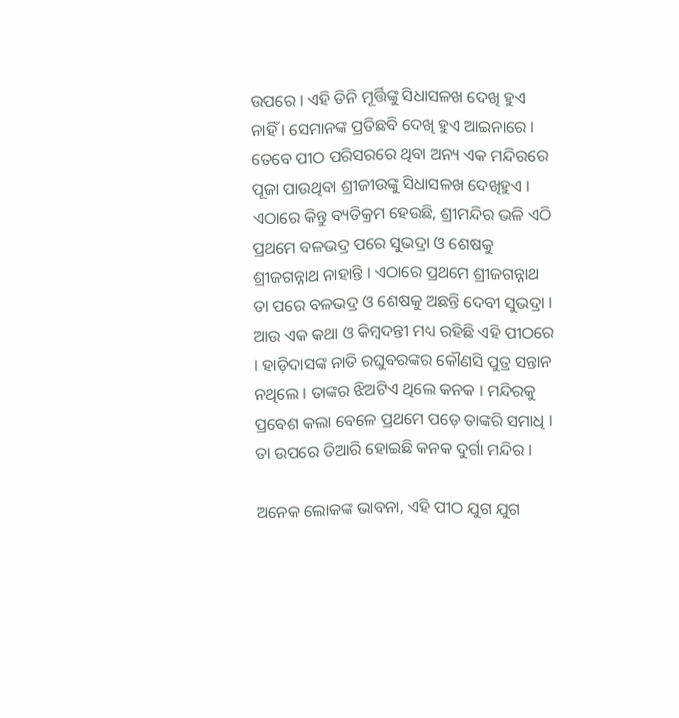ଉପରେ । ଏହି ତିନି ମୂର୍ତ୍ତିଙ୍କୁ ସିଧାସଳଖ ଦେଖି ହୁଏ ନାହିଁ । ସେମାନଙ୍କ ପ୍ରତିଛବି ଦେଖି ହୁଏ ଆଇନାରେ । ତେବେ ପୀଠ ପରିସରରେ ଥିବା ଅନ୍ୟ ଏକ ମନ୍ଦିରରେ ପୂଜା ପାଉଥିବା ଶ୍ରୀଜୀଉଙ୍କୁ ସିଧାସଳଖ ଦେଖିହୁଏ । ଏଠାରେ କିନ୍ତୁ ବ୍ୟତିକ୍ରମ ହେଉଛି, ଶ୍ରୀମନ୍ଦିର ଭଳି ଏଠି ପ୍ରଥମେ ବଳଭଦ୍ର ପରେ ସୁଭଦ୍ରା ଓ ଶେଷକୁ ଶ୍ରୀଜଗନ୍ନାଥ ନାହାନ୍ତି । ଏଠାରେ ପ୍ରଥମେ ଶ୍ରୀଜଗନ୍ନାଥ ତା ପରେ ବଳଭଦ୍ର ଓ ଶେଷକୁ ଅଛନ୍ତି ଦେବୀ ସୁଭଦ୍ରା ।
ଆଉ ଏକ କଥା ଓ କିମ୍ବଦନ୍ତୀ ମଧ୍ୟ ରହିଛି ଏହି ପୀଠରେ । ହାଡ଼ିଦାସଙ୍କ ନାତି ରଘୁବରଙ୍କର କୌଣସି ପୁତ୍ର ସନ୍ତାନ ନଥିଲେ । ତାଙ୍କର ଝିଅଟିଏ ଥିଲେ କନକ । ମନ୍ଦିରକୁ ପ୍ରବେଶ କଲା ବେଳେ ପ୍ରଥମେ ପଡ଼େ ତାଙ୍କରି ସମାଧି । ତା ଉପରେ ତିଆରି ହୋଇଛି କନକ ଦୁର୍ଗା ମନ୍ଦିର ।

ଅନେକ ଲୋକଙ୍କ ଭାବନା, ଏହି ପୀଠ ଯୁଗ ଯୁଗ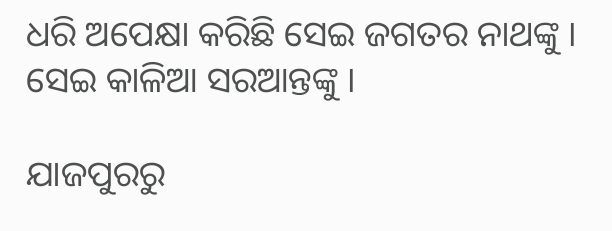ଧରି ଅପେକ୍ଷା କରିଛି ସେଇ ଜଗତର ନାଥଙ୍କୁ । ସେଇ କାଳିଆ ସରଆନ୍ତଙ୍କୁ ।

ଯାଜପୁରରୁ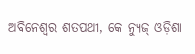ଅବିନେଶ୍ୱର ଶତପଥୀ, କେ ନ୍ୟୁଜ୍‌ ଓଡ଼ିଶା